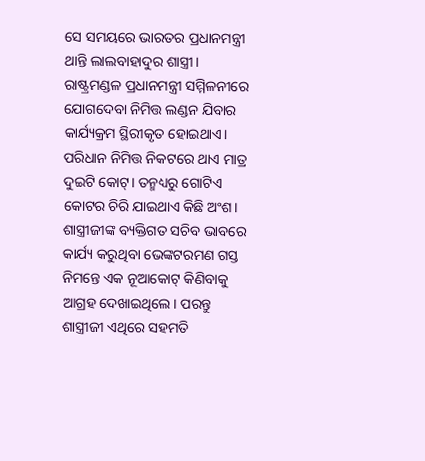ସେ ସମୟରେ ଭାରତର ପ୍ରଧାନମନ୍ତ୍ରୀ ଥାନ୍ତି ଲାଲବାହାଦୁର ଶାସ୍ତ୍ରୀ। ରାଷ୍ଟ୍ରମଣ୍ଡଳ ପ୍ରଧାନମନ୍ତ୍ରୀ ସମ୍ମିଳନୀରେ ଯୋଗଦେବା ନିମିତ୍ତ ଲଣ୍ଡନ ଯିବାର କାର୍ଯ୍ୟକ୍ରମ ସ୍ଥିରୀକୃତ ହୋଇଥାଏ। ପରିଧାନ ନିମିତ୍ତ ନିକଟରେ ଥାଏ ମାତ୍ର ଦୁଇଟି କୋଟ୍। ତନ୍ମଧ୍ୟରୁ ଗୋଟିଏ କୋଟର ଚିରି ଯାଇଥାଏ କିଛି ଅଂଶ। ଶାସ୍ତ୍ରୀଜୀଙ୍କ ବ୍ୟକ୍ତିଗତ ସଚିବ ଭାବରେ କାର୍ଯ୍ୟ କରୁଥିବା ଭେଙ୍କଟରମଣ ଗସ୍ତ ନିମନ୍ତେ ଏକ ନୂଆକୋଟ୍ କିଣିବାକୁ ଆଗ୍ରହ ଦେଖାଇଥିଲେ। ପରନ୍ତୁ ଶାସ୍ତ୍ରୀଜୀ ଏଥିରେ ସହମତି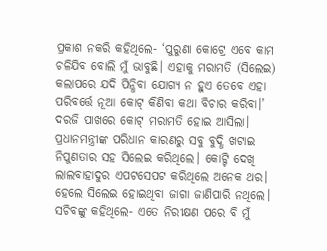ପ୍ରକାଶ ନକରି କହିଥିଲେ- ‘ପୁରୁଣା କୋଟ୍ରେ ଏବେ କାମ ଚଳିଯିବ ବୋଲି ମୁଁ ଭାବୁଛି। ଏହାକୁ ମରାମତି (ସିଲେଇ) କଲାପରେ ଯଦି ପିନ୍ଧିବା ଯୋଗ୍ୟ ନ ହୁଏ ତେବେ ଏହା ପରିବର୍ତ୍ତେ ନୂଆ କୋଟ୍ କିଣିବା କଥା ବିଚାର କରିବା।’
ଦରଜି ପାଖରେ କୋଟ୍ ମରାମତି ହୋଇ ଆସିଲା। ପ୍ରଧାନମନ୍ତ୍ରୀଙ୍କ ପରିଧାନ କାରଣରୁ ସବୁ ବୁଦ୍ଧି ଖଟାଇ ନିପୁଣତାର ସହ ସିଲେଇ କରିଥିଲେ। କୋଟ୍ଟି ଦେଖି ଲାଲବାହାଦୁର ଏପଟସେପଟ କରିଥିଲେ ଅନେକ ଥର। ହେଲେ ସିଲେଇ ହୋଇଥିବା ଜାଗା ଜାଣିପାରି ନଥିଲେ। ସଚିବଙ୍କୁ କହିଥିଲେ- ଏତେ ନିରୀକ୍ଷଣ ପରେ ବି ମୁଁ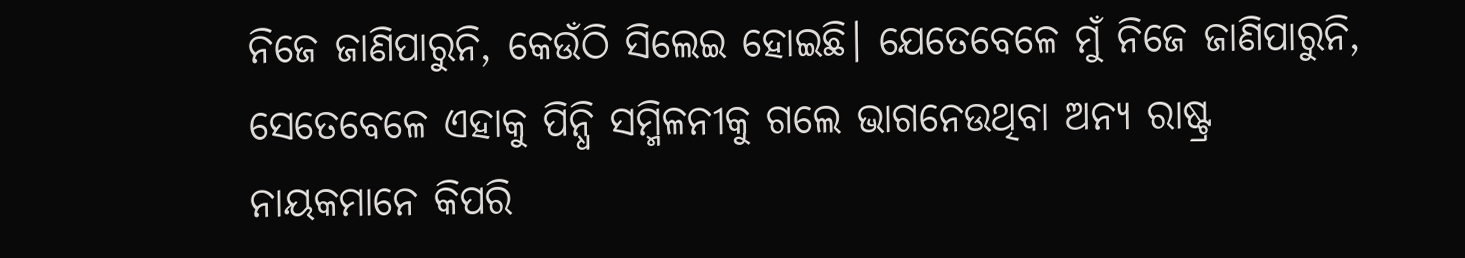ନିଜେ ଜାଣିପାରୁନି, କେଉଁଠି ସିଲେଇ ହୋଇଛି। ଯେତେବେଳେ ମୁଁ ନିଜେ ଜାଣିପାରୁନି, ସେତେବେଳେ ଏହାକୁ ପିନ୍ଧି ସମ୍ମିଳନୀକୁ ଗଲେ ଭାଗନେଉଥିବା ଅନ୍ୟ ରାଷ୍ଟ୍ର ନାୟକମାନେ କିପରି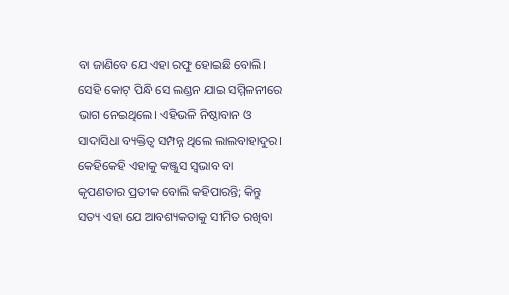ବା ଜାଣିବେ ଯେ ଏହା ରଫୁ ହୋଇଛି ବୋଲି। ସେହି କୋଟ୍ ପିନ୍ଧି ସେ ଲଣ୍ଡନ ଯାଇ ସମ୍ମିଳନୀରେ ଭାଗ ନେଇଥିଲେ। ଏହିଭଳି ନିଷ୍ଠାବାନ ଓ ସାଦାସିଧା ବ୍ୟକ୍ତିତ୍ବ ସମ୍ପନ୍ନ ଥିଲେ ଲାଲବାହାଦୁର। କେହିକେହି ଏହାକୁ କଞ୍ଜୁସ ସ୍ବଭାବ ବା କୃପଣତାର ପ୍ରତୀକ ବୋଲି କହିପାରନ୍ତି; କିନ୍ତୁ ସତ୍ୟ ଏହା ଯେ ଆବଶ୍ୟକତାକୁ ସୀମିତ ରଖିବା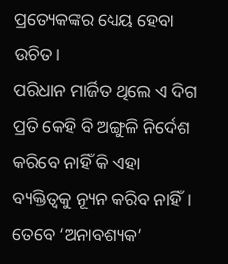ପ୍ରତ୍ୟେକଙ୍କର ଧ୍ୟେୟ ହେବା ଉଚିତ।
ପରିଧାନ ମାର୍ଜିତ ଥିଲେ ଏ ଦିଗ ପ୍ରତି କେହି ବି ଅଙ୍ଗୁଳି ନିର୍ଦେଶ କରିବେ ନାହିଁ କି ଏହା ବ୍ୟକ୍ତିତ୍ବକୁ ନ୍ୟୂନ କରିବ ନାହିଁ। ତେବେ ‘ଅନାବଶ୍ୟକ’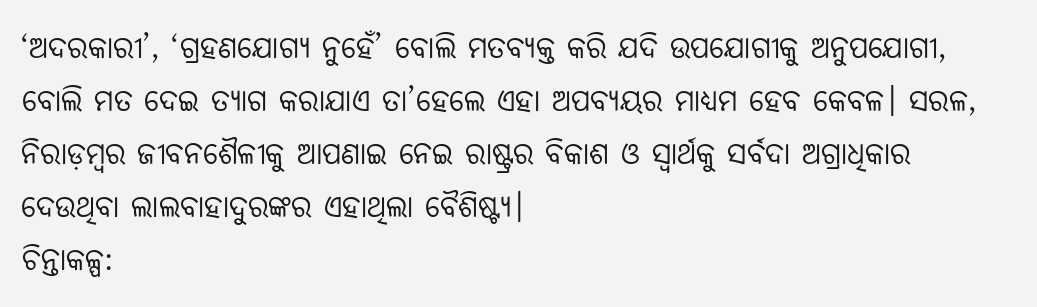‘ଅଦରକାରୀ’, ‘ଗ୍ରହଣଯୋଗ୍ୟ ନୁହେଁ’ ବୋଲି ମତବ୍ୟକ୍ତ କରି ଯଦି ଉପଯୋଗୀକୁ ଅନୁପଯୋଗୀ, ବୋଲି ମତ ଦେଇ ତ୍ୟାଗ କରାଯାଏ ତା’ହେଲେ ଏହା ଅପବ୍ୟୟର ମାଧ୍ୟମ ହେବ କେବଳ। ସରଳ, ନିରାଡ଼ମ୍ବର ଜୀବନଶୈଳୀକୁ ଆପଣାଇ ନେଇ ରାଷ୍ଟ୍ରର ବିକାଶ ଓ ସ୍ବାର୍ଥକୁ ସର୍ବଦା ଅଗ୍ରାଧିକାର ଦେଉଥିବା ଲାଲବାହାଦୁରଙ୍କର ଏହାଥିଲା ବୈଶିଷ୍ଟ୍ୟ।
ଚିନ୍ତାକଳ୍ପ: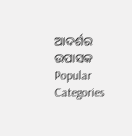ଆଦର୍ଶର ଉପାସକ
Popular Categories